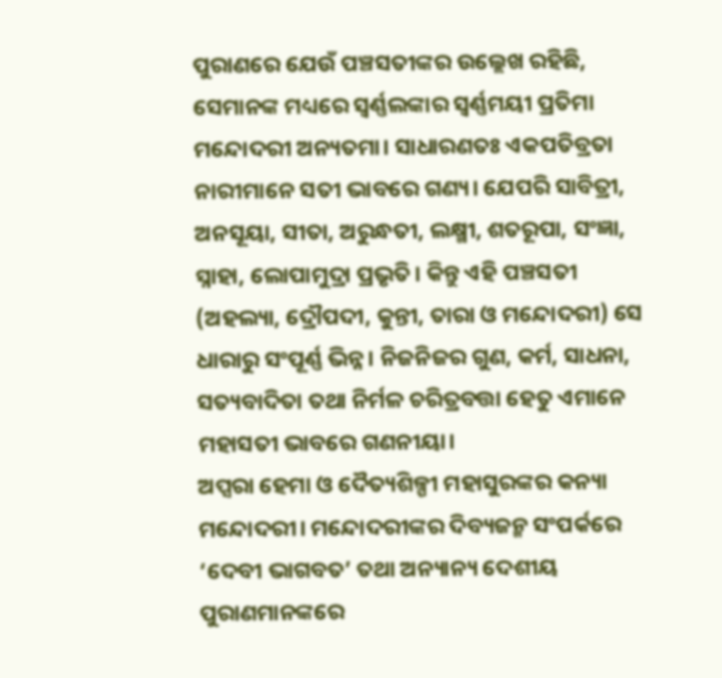ପୁରାଣରେ ଯେଉଁ ପଞ୍ଚସତୀଙ୍କର ଉଲ୍ଲେଖ ରହିଛି, ସେମାନଙ୍କ ମଧ୍ୟରେ ସ୍ବର୍ଣ୍ଣଲଙ୍କାର ସ୍ବର୍ଣ୍ଣମୟୀ ପ୍ରତିମା ମନ୍ଦୋଦରୀ ଅନ୍ୟତମା। ସାଧାରଣତଃ ଏକପତିବ୍ରତା ନାରୀମାନେ ସତୀ ଭାବରେ ଗଣ୍ୟ। ଯେପରି ସାବିତ୍ରୀ, ଅନସୂୟା, ସୀତା, ଅରୁନ୍ଧତୀ, ଲକ୍ଷ୍ମୀ, ଶତରୂପା, ସଂଜ୍ଞା, ସ୍ନାହା, ଲୋପାମୁଦ୍ରା ପ୍ରଭୃତି। କିନ୍ତୁ ଏହି ପଞ୍ଚସତୀ (ଅହଲ୍ୟା, ଦ୍ରୌପଦୀ, କୁନ୍ତୀ, ତାରା ଓ ମନ୍ଦୋଦରୀ) ସେ ଧାରାରୁ ସଂପୂର୍ଣ୍ଣ ଭିନ୍ନ। ନିଜନିଜର ଗୁଣ, କର୍ମ, ସାଧନା, ସତ୍ୟବାଦିତା ତଥା ନିର୍ମଳ ଚରିତ୍ରବତ୍ତା ହେତୁ ଏମାନେ ମହାସତୀ ଭାବରେ ଗଣନୀୟା।
ଅପ୍ସରା ହେମା ଓ ଦୈତ୍ୟଶିଳ୍ପୀ ମହାସୁରଙ୍କର କନ୍ୟା ମନ୍ଦୋଦରୀ। ମନ୍ଦୋଦରୀଙ୍କର ଦିବ୍ୟଜନ୍ମ ସଂପର୍କରେ ‘ଦେବୀ ଭାଗବତ’ ତଥା ଅନ୍ୟାନ୍ୟ ଦେଶୀୟ ପୁରାଣମାନଙ୍କରେ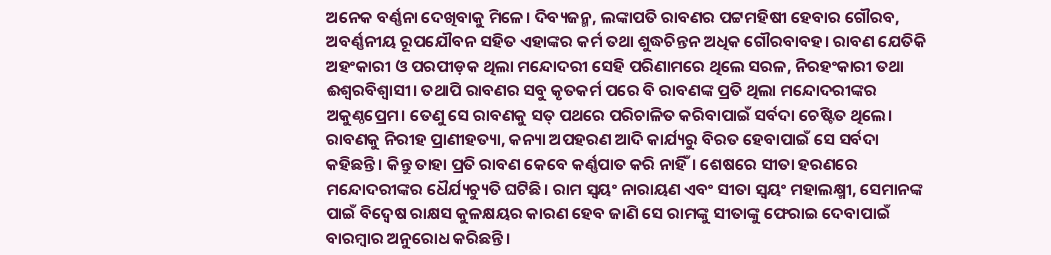ଅନେକ ବର୍ଣ୍ଣନା ଦେଖିବାକୁ ମିଳେ। ଦିବ୍ୟଜନ୍ମ, ଲଙ୍କାପତି ରାବଣର ପଟ୍ଟମହିଷୀ ହେବାର ଗୌରବ, ଅବର୍ଣ୍ଣନୀୟ ରୂପଯୌବନ ସହିତ ଏହାଙ୍କର କର୍ମ ତଥା ଶୁଦ୍ଧଚିନ୍ତନ ଅଧିକ ଗୌରବାବହ। ରାବଣ ଯେତିକି ଅହଂକାରୀ ଓ ପରପୀଡ଼କ ଥିଲା ମନ୍ଦୋଦରୀ ସେହି ପରିଣାମରେ ଥିଲେ ସରଳ, ନିରହଂକାରୀ ତଥା ଈଶ୍ବରବିଶ୍ବାସୀ। ତଥାପି ରାବଣର ସବୁ କୃତକର୍ମ ପରେ ବି ରାବଣଙ୍କ ପ୍ରତି ଥିଲା ମନ୍ଦୋଦରୀଙ୍କର ଅକୁଣ୍ଠପ୍ରେମ। ତେଣୁ ସେ ରାବଣକୁ ସତ୍ ପଥରେ ପରିଚାଳିତ କରିବାପାଇଁ ସର୍ବଦା ଚେଷ୍ଟିତ ଥିଲେ। ରାବଣକୁ ନିରୀହ ପ୍ରାଣୀହତ୍ୟା, କନ୍ୟା ଅପହରଣ ଆଦି କାର୍ଯ୍ୟରୁ ବିରତ ହେବାପାଇଁ ସେ ସର୍ବଦା କହିଛନ୍ତି। କିନ୍ତୁ ତାହା ପ୍ରତି ରାବଣ କେବେ କର୍ଣ୍ଣପାତ କରି ନାହିଁ। ଶେଷରେ ସୀତା ହରଣରେ ମନ୍ଦୋଦରୀଙ୍କର ଧୈର୍ଯ୍ୟଚ୍ୟୁତି ଘଟିଛି। ରାମ ସ୍ବୟଂ ନାରାୟଣ ଏବଂ ସୀତା ସ୍ବୟଂ ମହାଲକ୍ଷ୍ମୀ, ସେମାନଙ୍କ ପାଇଁ ବିଦ୍ବେଷ ରାକ୍ଷସ କୁଳକ୍ଷୟର କାରଣ ହେବ ଜାଣି ସେ ରାମଙ୍କୁ ସୀତାଙ୍କୁ ଫେରାଇ ଦେବାପାଇଁ ବାରମ୍ବାର ଅନୁରୋଧ କରିଛନ୍ତି।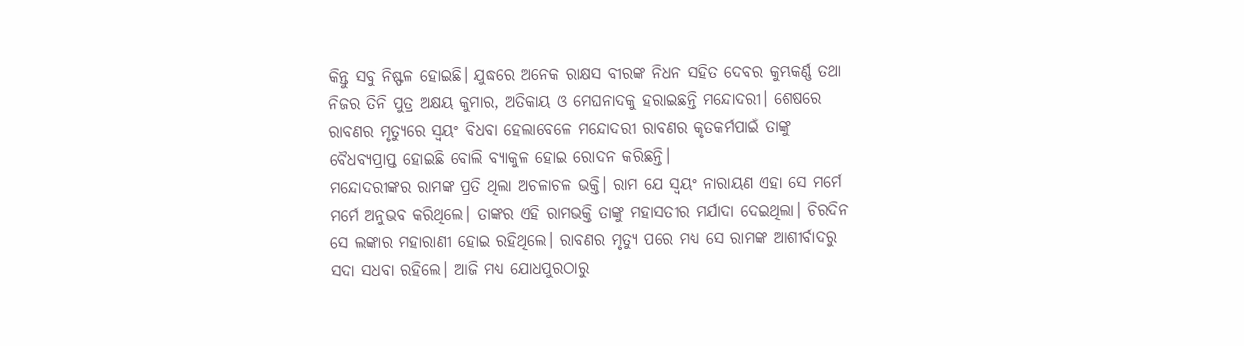କିନ୍ତୁ ସବୁ ନିଷ୍ଫଳ ହୋଇଛି। ଯୁଦ୍ଧରେ ଅନେକ ରାକ୍ଷସ ବୀରଙ୍କ ନିଧନ ସହିତ ଦେବର କୁମ୍ଭକର୍ଣ୍ଣ ତଥା ନିଜର ତିନି ପୁତ୍ର ଅକ୍ଷୟ କୁମାର, ଅତିକାୟ ଓ ମେଘନାଦକୁ ହରାଇଛନ୍ତି ମନ୍ଦୋଦରୀ। ଶେଷରେ ରାବଣର ମୃତ୍ୟୁରେ ସ୍ବୟଂ ବିଧବା ହେଲାବେଳେ ମନ୍ଦୋଦରୀ ରାବଣର କୃତକର୍ମପାଇଁ ତାଙ୍କୁ ବୈଧବ୍ୟପ୍ରାପ୍ତ ହୋଇଛି ବୋଲି ବ୍ୟାକୁଳ ହୋଇ ରୋଦନ କରିଛନ୍ତି।
ମନ୍ଦୋଦରୀଙ୍କର ରାମଙ୍କ ପ୍ରତି ଥିଲା ଅଚଳାଚଳ ଭକ୍ତି। ରାମ ଯେ ସ୍ବୟଂ ନାରାୟଣ ଏହା ସେ ମର୍ମେ ମର୍ମେ ଅନୁଭବ କରିଥିଲେ। ତାଙ୍କର ଏହି ରାମଭକ୍ତି ତାଙ୍କୁ ମହାସତୀର ମର୍ଯାଦା ଦେଇଥିଲା। ଚିରଦିନ ସେ ଲଙ୍କାର ମହାରାଣୀ ହୋଇ ରହିଥିଲେ। ରାବଣର ମୃତ୍ୟୁ ପରେ ମଧ୍ୟ ସେ ରାମଙ୍କ ଆଶୀର୍ବାଦରୁ ସଦା ସଧବା ରହିଲେ। ଆଜି ମଧ୍ୟ ଯୋଧପୁରଠାରୁ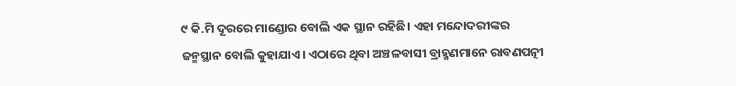୯ କି.ମି ଦୂରରେ ମାଣ୍ଡୋର ବୋଲି ଏକ ସ୍ଥାନ ରହିଛି। ଏହା ମନ୍ଦୋଦରୀଙ୍କର ଜନ୍ମସ୍ଥାନ ବୋଲି କୁହାଯାଏ। ଏଠାରେ ଥିବା ଅଞ୍ଚଳବାସୀ ବ୍ରାହ୍ମଣମାନେ ରାବଣପତ୍ନୀ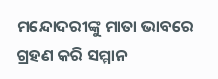ମନ୍ଦୋଦରୀଙ୍କୁ ମାତା ଭାବରେ ଗ୍ରହଣ କରି ସମ୍ମାନ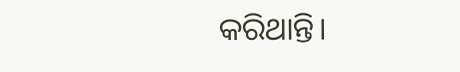କରିଥାନ୍ତି।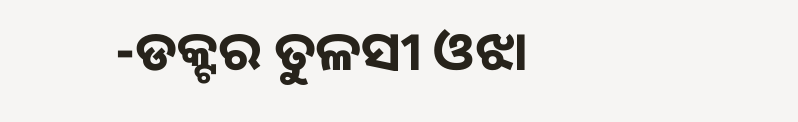-ଡକ୍ଟର ତୁଳସୀ ଓଝା